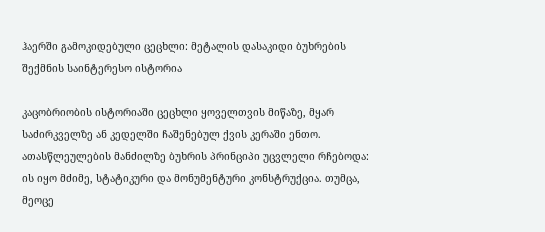ჰაერში გამოკიდებული ცეცხლი: მეტალის დასაკიდი ბუხრების შექმნის საინტერესო ისტორია

კაცობრიობის ისტორიაში ცეცხლი ყოველთვის მიწაზე, მყარ საძირკველზე ან კედელში ჩაშენებულ ქვის კერაში ენთო. ათასწლეულების მანძილზე ბუხრის პრინციპი უცვლელი რჩებოდა: ის იყო მძიმე, სტატიკური და მონუმენტური კონსტრუქცია. თუმცა, მეოცე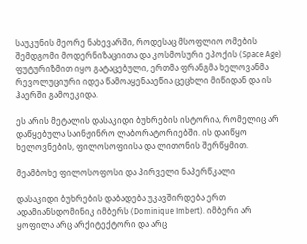საუკუნის მეორე ნახევარში, როდესაც მსოფლიო ომების შემდგომი მოდერნიზაციითა და კოსმოსური ეპოქის (Space Age) ფუტურიზმით იყო გატაცებული, ერთმა ფრანგმა ხელოვანმა რევოლუციური იდეა წამოაყენააეწია ცეცხლი მიწიდან და ის ჰაერში გამოეკიდა.

ეს არის მეტალის დასაკიდი ბუხრების ისტორია, რომელიც არ დაწყებულა საინჟინრო ლაბორატორიებში. ის დაიწყო ხელოვნების, ფილოსოფიისა და ლითონის შერწყმით.

მეამბოხე ფილოსოფოსი და პირველი ნაპერწკალი

დასაკიდი ბუხრების დაბადება უკავშირდება ერთ ადამიანსდომინიკ იმბერს (Dominique Imbert). იმბერი არ ყოფილა არც არქიტექტორი და არც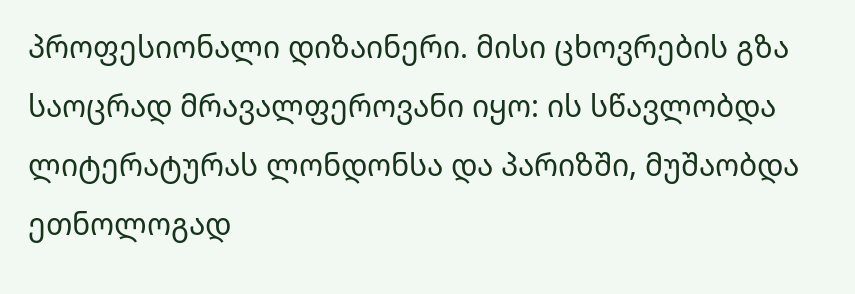პროფესიონალი დიზაინერი. მისი ცხოვრების გზა საოცრად მრავალფეროვანი იყო: ის სწავლობდა ლიტერატურას ლონდონსა და პარიზში, მუშაობდა ეთნოლოგად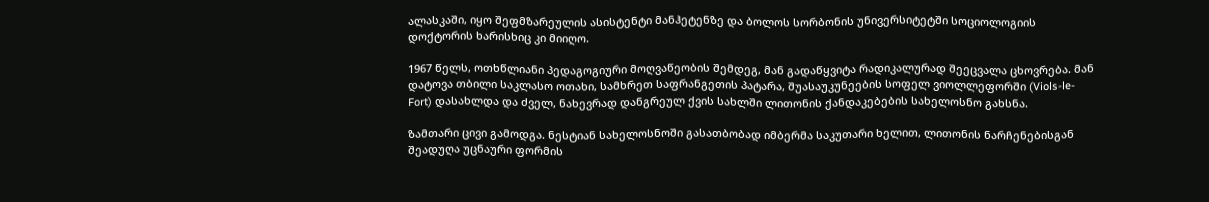ალასკაში, იყო შეფმზარეულის ასისტენტი მანჰეტენზე და ბოლოს სორბონის უნივერსიტეტში სოციოლოგიის დოქტორის ხარისხიც კი მიიღო.

1967 წელს, ოთხწლიანი პედაგოგიური მოღვაწეობის შემდეგ, მან გადაწყვიტა რადიკალურად შეეცვალა ცხოვრება. მან დატოვა თბილი საკლასო ოთახი, სამხრეთ საფრანგეთის პატარა, შუასაუკუნეების სოფელ ვიოლლეფორში (Viols-le-Fort) დასახლდა და ძველ, ნახევრად დანგრეულ ქვის სახლში ლითონის ქანდაკებების სახელოსნო გახსნა.

ზამთარი ცივი გამოდგა. ნესტიან სახელოსნოში გასათბობად იმბერმა საკუთარი ხელით, ლითონის ნარჩენებისგან შეადუღა უცნაური ფორმის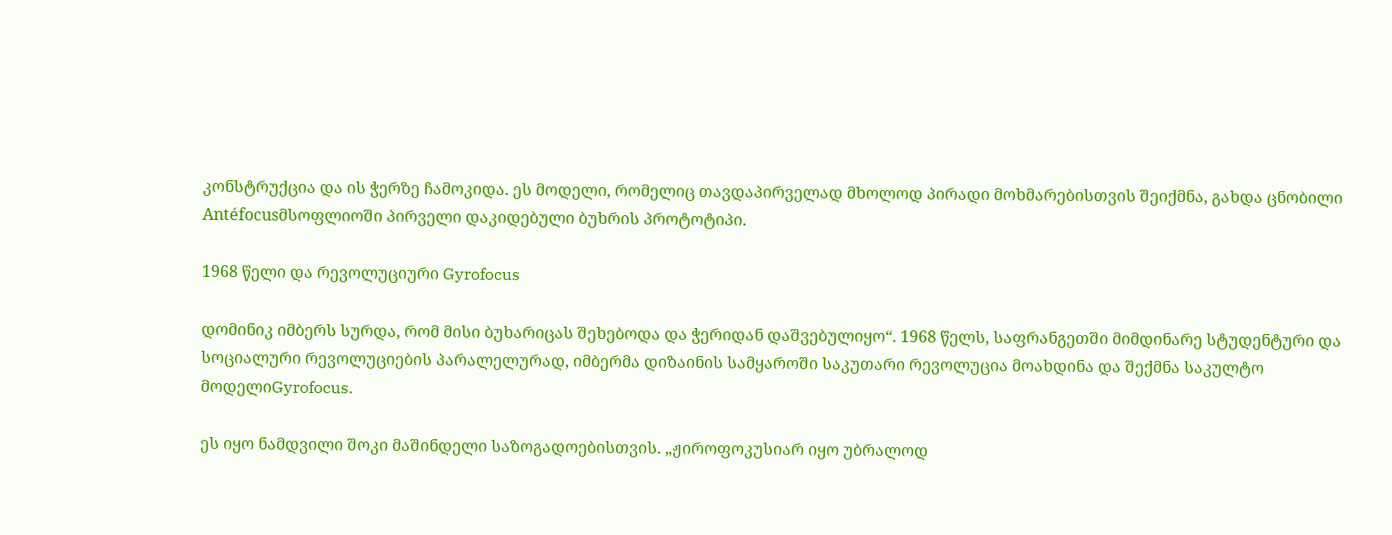კონსტრუქცია და ის ჭერზე ჩამოკიდა. ეს მოდელი, რომელიც თავდაპირველად მხოლოდ პირადი მოხმარებისთვის შეიქმნა, გახდა ცნობილი Antéfocusმსოფლიოში პირველი დაკიდებული ბუხრის პროტოტიპი.

1968 წელი და რევოლუციური Gyrofocus

დომინიკ იმბერს სურდა, რომ მისი ბუხარიცას შეხებოდა და ჭერიდან დაშვებულიყო“. 1968 წელს, საფრანგეთში მიმდინარე სტუდენტური და სოციალური რევოლუციების პარალელურად, იმბერმა დიზაინის სამყაროში საკუთარი რევოლუცია მოახდინა და შექმნა საკულტო მოდელიGyrofocus.

ეს იყო ნამდვილი შოკი მაშინდელი საზოგადოებისთვის. „ჟიროფოკუსიარ იყო უბრალოდ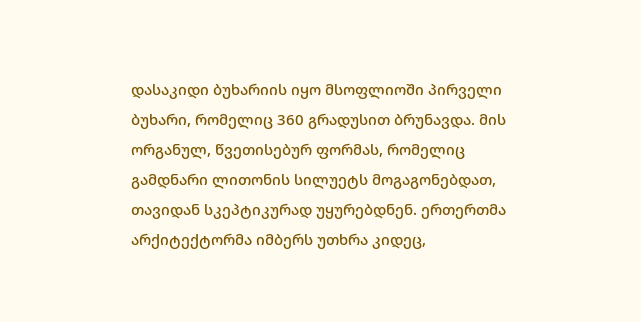დასაკიდი ბუხარიის იყო მსოფლიოში პირველი ბუხარი, რომელიც 360 გრადუსით ბრუნავდა. მის ორგანულ, წვეთისებურ ფორმას, რომელიც გამდნარი ლითონის სილუეტს მოგაგონებდათ, თავიდან სკეპტიკურად უყურებდნენ. ერთერთმა არქიტექტორმა იმბერს უთხრა კიდეც,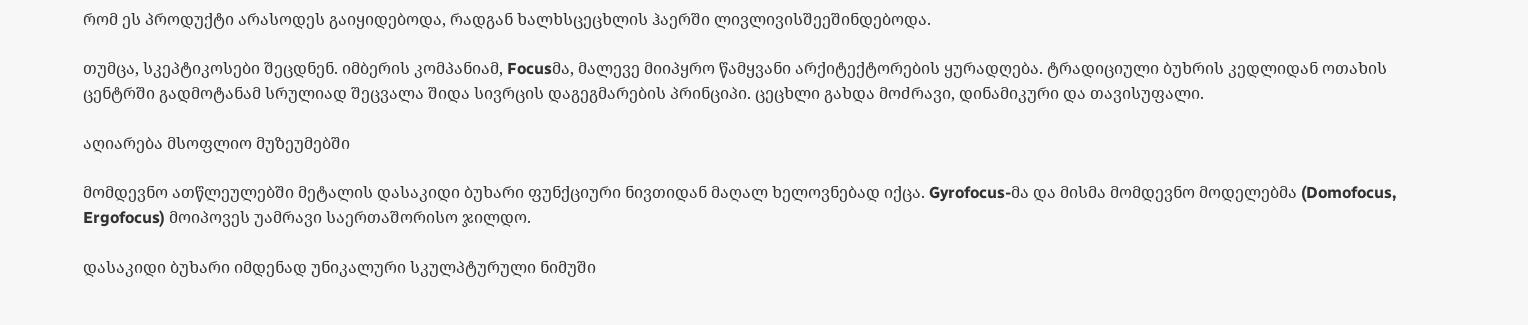რომ ეს პროდუქტი არასოდეს გაიყიდებოდა, რადგან ხალხსცეცხლის ჰაერში ლივლივისშეეშინდებოდა.

თუმცა, სკეპტიკოსები შეცდნენ. იმბერის კომპანიამ, Focusმა, მალევე მიიპყრო წამყვანი არქიტექტორების ყურადღება. ტრადიციული ბუხრის კედლიდან ოთახის ცენტრში გადმოტანამ სრულიად შეცვალა შიდა სივრცის დაგეგმარების პრინციპი. ცეცხლი გახდა მოძრავი, დინამიკური და თავისუფალი.

აღიარება მსოფლიო მუზეუმებში

მომდევნო ათწლეულებში მეტალის დასაკიდი ბუხარი ფუნქციური ნივთიდან მაღალ ხელოვნებად იქცა. Gyrofocus-მა და მისმა მომდევნო მოდელებმა (Domofocus, Ergofocus) მოიპოვეს უამრავი საერთაშორისო ჯილდო.

დასაკიდი ბუხარი იმდენად უნიკალური სკულპტურული ნიმუში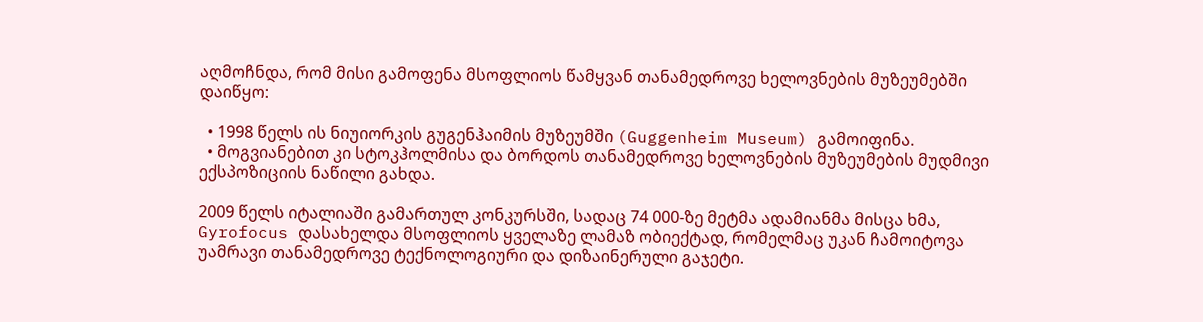აღმოჩნდა, რომ მისი გამოფენა მსოფლიოს წამყვან თანამედროვე ხელოვნების მუზეუმებში დაიწყო:

  • 1998 წელს ის ნიუიორკის გუგენჰაიმის მუზეუმში (Guggenheim Museum) გამოიფინა.
  • მოგვიანებით კი სტოკჰოლმისა და ბორდოს თანამედროვე ხელოვნების მუზეუმების მუდმივი ექსპოზიციის ნაწილი გახდა.

2009 წელს იტალიაში გამართულ კონკურსში, სადაც 74 000-ზე მეტმა ადამიანმა მისცა ხმა, Gyrofocus დასახელდა მსოფლიოს ყველაზე ლამაზ ობიექტად, რომელმაც უკან ჩამოიტოვა უამრავი თანამედროვე ტექნოლოგიური და დიზაინერული გაჯეტი.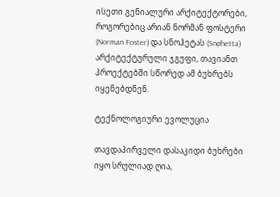ისეთი გენიალური არქიტექტორები, როგორებიც არიან ნორმან ფოსტერი (Norman Foster) და სნოჰეტას (Snøhetta) არქიტექტურული ჯგუფი, თავიანთ პროექტებში სწორედ ამ ბუხრებს იყენებდნენ.

ტექნოლოგიური ევოლუცია

თავდაპირველი დასაკიდი ბუხრები იყო სრულიად ღია,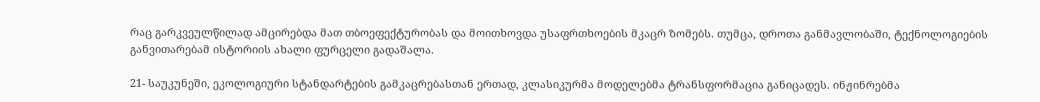რაც გარკვეულწილად ამცირებდა მათ თბოეფექტურობას და მოითხოვდა უსაფრთხოების მკაცრ ზომებს. თუმცა, დროთა განმავლობაში, ტექნოლოგიების განვითარებამ ისტორიის ახალი ფურცელი გადაშალა.

21- საუკუნეში, ეკოლოგიური სტანდარტების გამკაცრებასთან ერთად, კლასიკურმა მოდელებმა ტრანსფორმაცია განიცადეს. ინჟინრებმა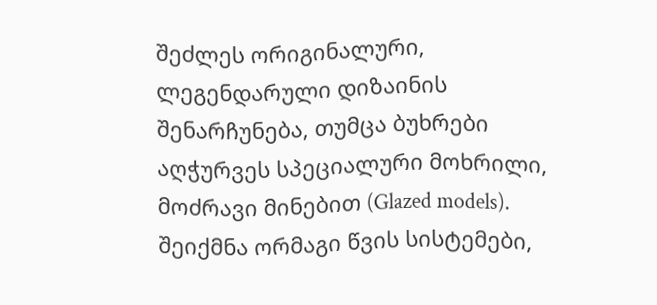შეძლეს ორიგინალური, ლეგენდარული დიზაინის შენარჩუნება, თუმცა ბუხრები აღჭურვეს სპეციალური მოხრილი, მოძრავი მინებით (Glazed models). შეიქმნა ორმაგი წვის სისტემები,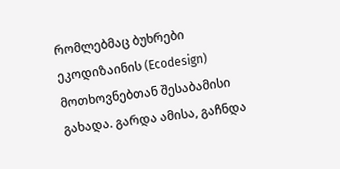რომლებმაც ბუხრები ეკოდიზაინის (Ecodesign) მოთხოვნებთან შესაბამისი გახადა. გარდა ამისა, გაჩნდა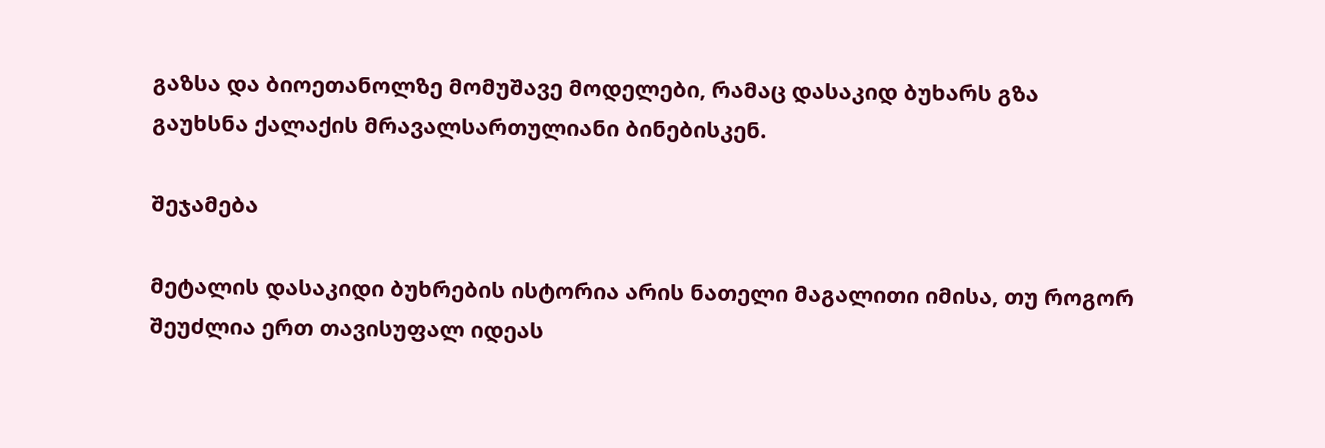გაზსა და ბიოეთანოლზე მომუშავე მოდელები, რამაც დასაკიდ ბუხარს გზა გაუხსნა ქალაქის მრავალსართულიანი ბინებისკენ.

შეჯამება

მეტალის დასაკიდი ბუხრების ისტორია არის ნათელი მაგალითი იმისა, თუ როგორ შეუძლია ერთ თავისუფალ იდეას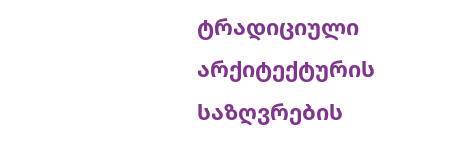ტრადიციული არქიტექტურის საზღვრების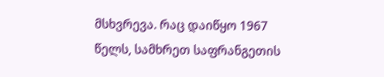მსხვრევა. რაც დაიწყო 1967 წელს, სამხრეთ საფრანგეთის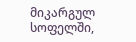მიკარგულ სოფელში,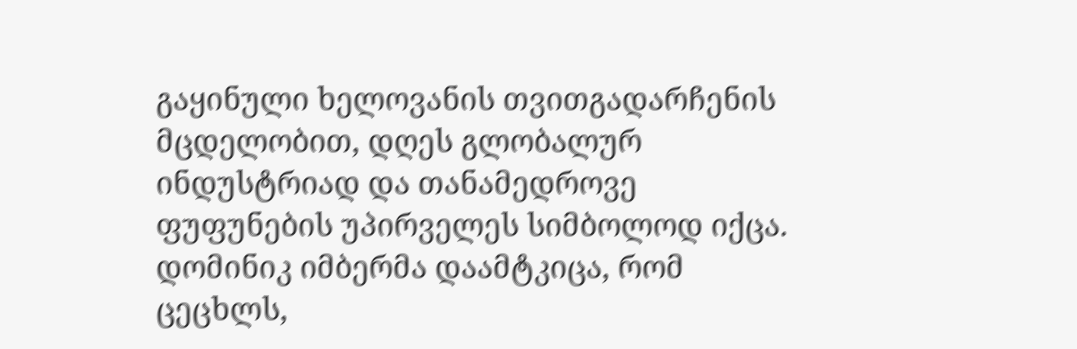გაყინული ხელოვანის თვითგადარჩენის მცდელობით, დღეს გლობალურ ინდუსტრიად და თანამედროვე ფუფუნების უპირველეს სიმბოლოდ იქცა. დომინიკ იმბერმა დაამტკიცა, რომ ცეცხლს,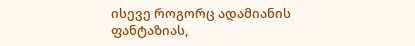ისევე როგორც ადამიანის ფანტაზიას,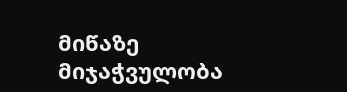მიწაზე მიჯაჭვულობა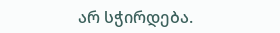არ სჭირდება.